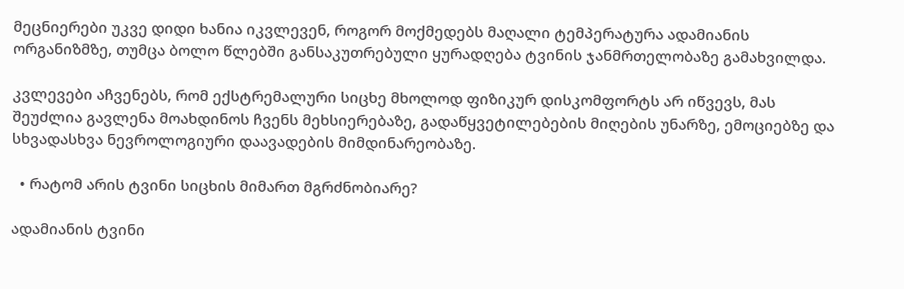მეცნიერები უკვე დიდი ხანია იკვლევენ, როგორ მოქმედებს მაღალი ტემპერატურა ადამიანის ორგანიზმზე, თუმცა ბოლო წლებში განსაკუთრებული ყურადღება ტვინის ჯანმრთელობაზე გამახვილდა.

კვლევები აჩვენებს, რომ ექსტრემალური სიცხე მხოლოდ ფიზიკურ დისკომფორტს არ იწვევს, მას შეუძლია გავლენა მოახდინოს ჩვენს მეხსიერებაზე, გადაწყვეტილებების მიღების უნარზე, ემოციებზე და სხვადასხვა ნევროლოგიური დაავადების მიმდინარეობაზე.

  • რატომ არის ტვინი სიცხის მიმართ მგრძნობიარე?

ადამიანის ტვინი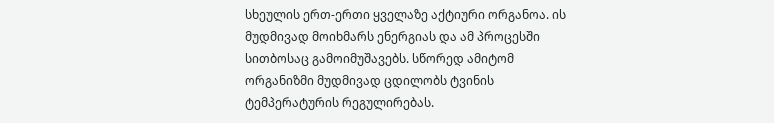სხეულის ერთ-ერთი ყველაზე აქტიური ორგანოა. ის მუდმივად მოიხმარს ენერგიას და ამ პროცესში სითბოსაც გამოიმუშავებს. სწორედ ამიტომ ორგანიზმი მუდმივად ცდილობს ტვინის ტემპერატურის რეგულირებას.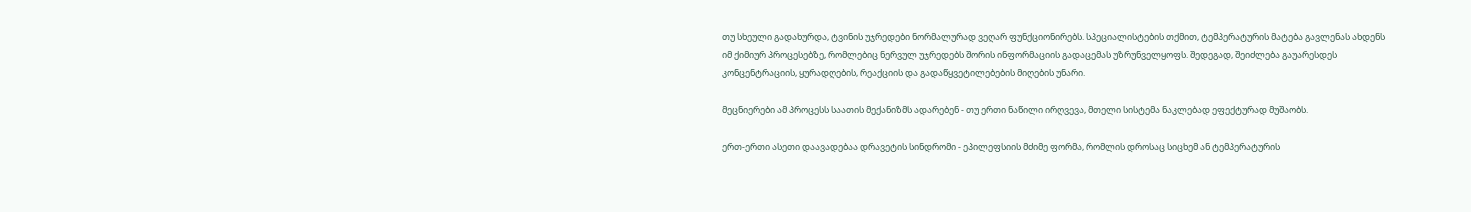თუ სხეული გადახურდა, ტვინის უჯრედები ნორმალურად ვეღარ ფუნქციონირებს. სპეციალისტების თქმით, ტემპერატურის მატება გავლენას ახდენს იმ ქიმიურ პროცესებზე, რომლებიც ნერვულ უჯრედებს შორის ინფორმაციის გადაცემას უზრუნველყოფს. შედეგად, შეიძლება გაუარესდეს კონცენტრაციის, ყურადღების, რეაქციის და გადაწყვეტილებების მიღების უნარი.

მეცნიერები ამ პროცესს საათის მექანიზმს ადარებენ - თუ ერთი ნაწილი ირღვევა, მთელი სისტემა ნაკლებად ეფექტურად მუშაობს.

ერთ-ერთი ასეთი დაავადებაა დრავეტის სინდრომი - ეპილეფსიის მძიმე ფორმა, რომლის დროსაც სიცხემ ან ტემპერატურის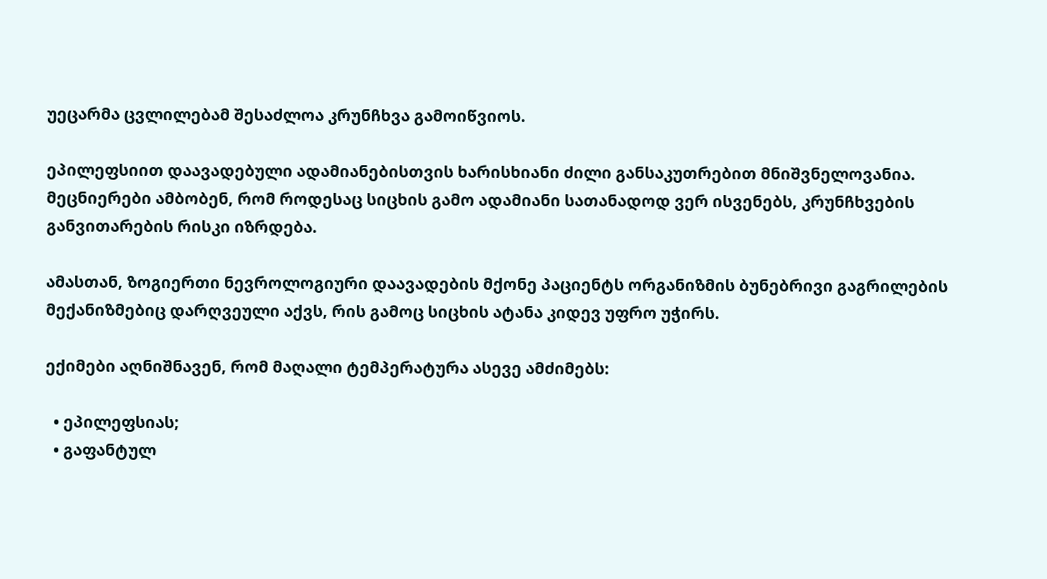უეცარმა ცვლილებამ შესაძლოა კრუნჩხვა გამოიწვიოს.

ეპილეფსიით დაავადებული ადამიანებისთვის ხარისხიანი ძილი განსაკუთრებით მნიშვნელოვანია. მეცნიერები ამბობენ, რომ როდესაც სიცხის გამო ადამიანი სათანადოდ ვერ ისვენებს, კრუნჩხვების განვითარების რისკი იზრდება.

ამასთან, ზოგიერთი ნევროლოგიური დაავადების მქონე პაციენტს ორგანიზმის ბუნებრივი გაგრილების მექანიზმებიც დარღვეული აქვს, რის გამოც სიცხის ატანა კიდევ უფრო უჭირს.

ექიმები აღნიშნავენ, რომ მაღალი ტემპერატურა ასევე ამძიმებს:

  • ეპილეფსიას;
  • გაფანტულ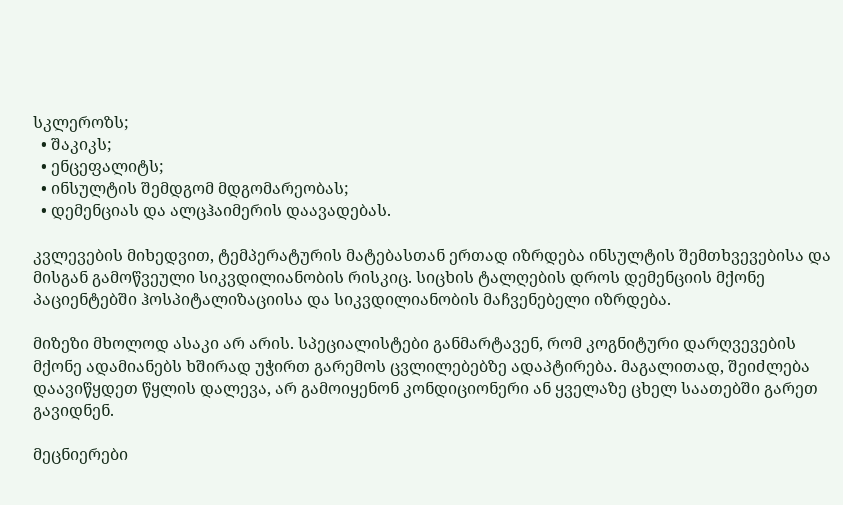სკლეროზს;
  • შაკიკს;
  • ენცეფალიტს;
  • ინსულტის შემდგომ მდგომარეობას;
  • დემენციას და ალცჰაიმერის დაავადებას.

კვლევების მიხედვით, ტემპერატურის მატებასთან ერთად იზრდება ინსულტის შემთხვევებისა და მისგან გამოწვეული სიკვდილიანობის რისკიც. სიცხის ტალღების დროს დემენციის მქონე პაციენტებში ჰოსპიტალიზაციისა და სიკვდილიანობის მაჩვენებელი იზრდება.

მიზეზი მხოლოდ ასაკი არ არის. სპეციალისტები განმარტავენ, რომ კოგნიტური დარღვევების მქონე ადამიანებს ხშირად უჭირთ გარემოს ცვლილებებზე ადაპტირება. მაგალითად, შეიძლება დაავიწყდეთ წყლის დალევა, არ გამოიყენონ კონდიციონერი ან ყველაზე ცხელ საათებში გარეთ გავიდნენ.

მეცნიერები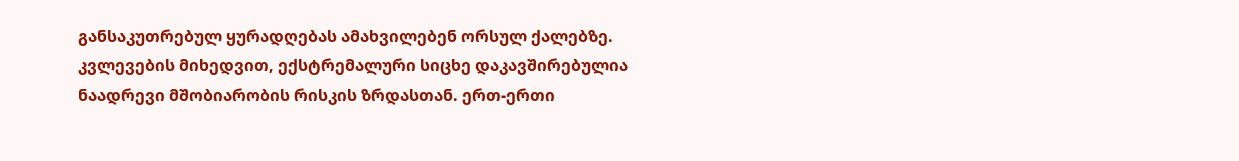განსაკუთრებულ ყურადღებას ამახვილებენ ორსულ ქალებზე. კვლევების მიხედვით, ექსტრემალური სიცხე დაკავშირებულია ნაადრევი მშობიარობის რისკის ზრდასთან. ერთ-ერთი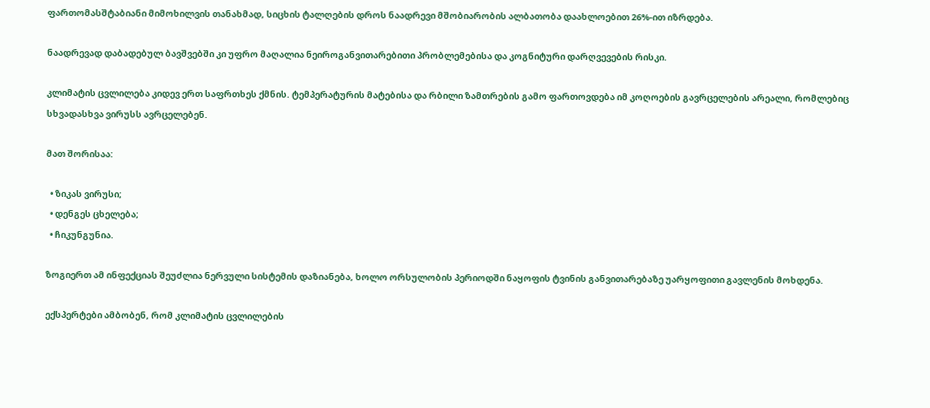ფართომასშტაბიანი მიმოხილვის თანახმად, სიცხის ტალღების დროს ნაადრევი მშობიარობის ალბათობა დაახლოებით 26%-ით იზრდება.

ნაადრევად დაბადებულ ბავშვებში კი უფრო მაღალია ნეიროგანვითარებითი პრობლემებისა და კოგნიტური დარღვევების რისკი.

კლიმატის ცვლილება კიდევ ერთ საფრთხეს ქმნის. ტემპერატურის მატებისა და რბილი ზამთრების გამო ფართოვდება იმ კოღოების გავრცელების არეალი, რომლებიც სხვადასხვა ვირუსს ავრცელებენ.

მათ შორისაა:

  • ზიკას ვირუსი;
  • დენგეს ცხელება;
  • ჩიკუნგუნია.

ზოგიერთ ამ ინფექციას შეუძლია ნერვული სისტემის დაზიანება, ხოლო ორსულობის პერიოდში ნაყოფის ტვინის განვითარებაზე უარყოფითი გავლენის მოხდენა.

ექსპერტები ამბობენ, რომ კლიმატის ცვლილების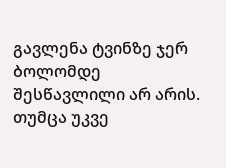გავლენა ტვინზე ჯერ ბოლომდე შესწავლილი არ არის. თუმცა უკვე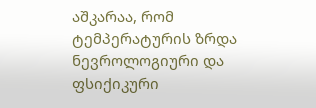აშკარაა, რომ ტემპერატურის ზრდა ნევროლოგიური და ფსიქიკური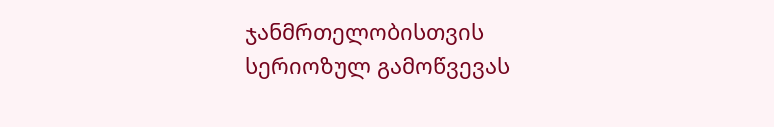ჯანმრთელობისთვის სერიოზულ გამოწვევას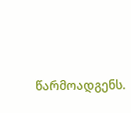წარმოადგენს.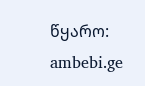წყარო: ambebi.ge